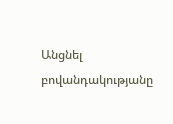Անցնել բովանդակությանը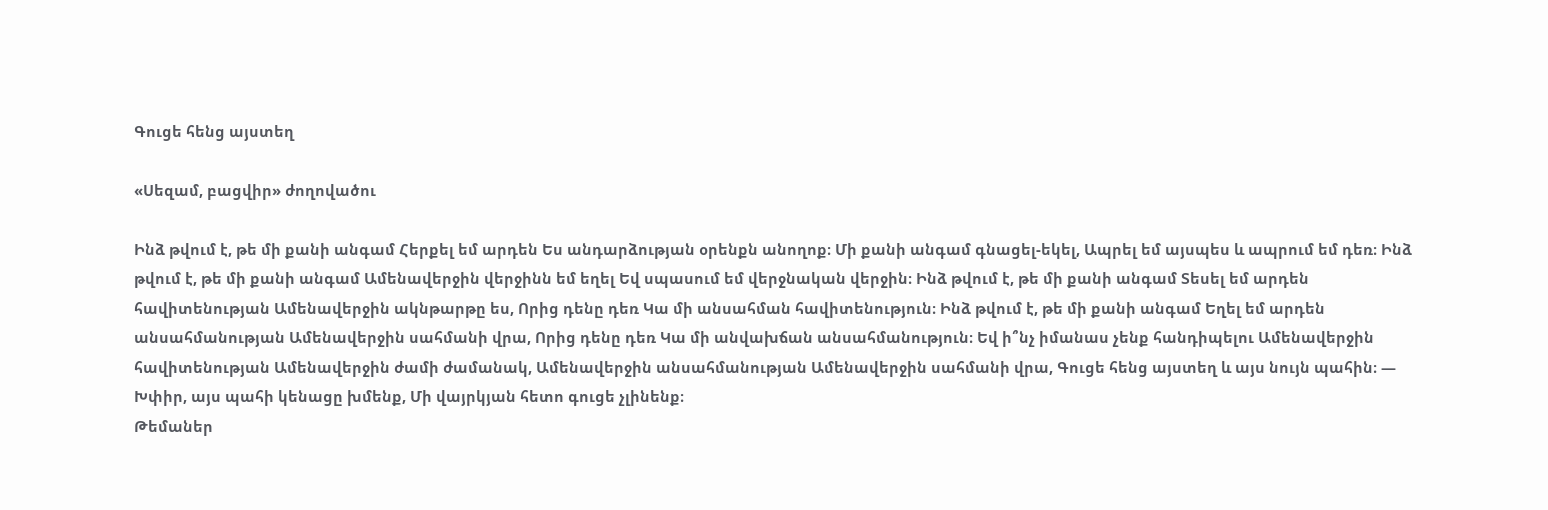Գուցե հենց այստեղ

«Սեզամ, բացվիր» ժողովածու

Ինձ թվում է, թե մի քանի անգամ Հերքել եմ արդեն Ես անդարձության օրենքն անողոք։ Մի քանի անգամ գնացել-եկել, Ապրել եմ այսպես և ապրում եմ դեռ։ Ինձ թվում է, թե մի քանի անգամ Ամենավերջին վերջինն եմ եղել Եվ սպասում եմ վերջնական վերջին։ Ինձ թվում է, թե մի քանի անգամ Տեսել եմ արդեն հավիտենության Ամենավերջին ակնթարթը ես, Որից դենը դեռ Կա մի անսահման հավիտենություն։ Ինձ թվում է, թե մի քանի անգամ Եղել եմ արդեն անսահմանության Ամենավերջին սահմանի վրա, Որից դենը դեռ Կա մի անվախճան անսահմանություն։ Եվ ի՞նչ իմանաս չենք հանդիպելու Ամենավերջին հավիտենության Ամենավերջին ժամի ժամանակ, Ամենավերջին անսահմանության Ամենավերջին սահմանի վրա, Գուցե հենց այստեղ և այս նույն պահին։ — Խփիր, այս պահի կենացը խմենք, Մի վայրկյան հետո գուցե չլինենք։
Թեմաներ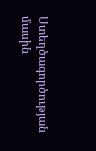Ստեղծագործության մասին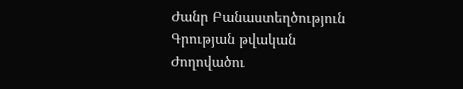Ժանր Բանաստեղծություն
Գրության թվական
Ժողովածու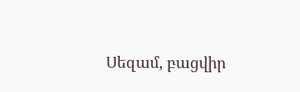Սեզամ, բացվիր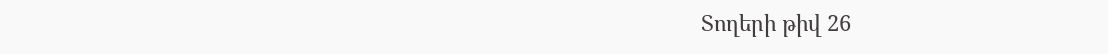Տողերի թիվ 26